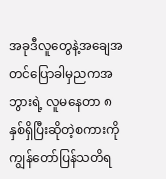အခုဒီလူတွေနဲ့အချေအတင်ပြောခါမှညကအဘွားရဲ့ လူမနေတာ ၈ နှစ်ရှိပြီးဆိုတဲ့စကားကိုကျွန်တော်ပြန်သတိရ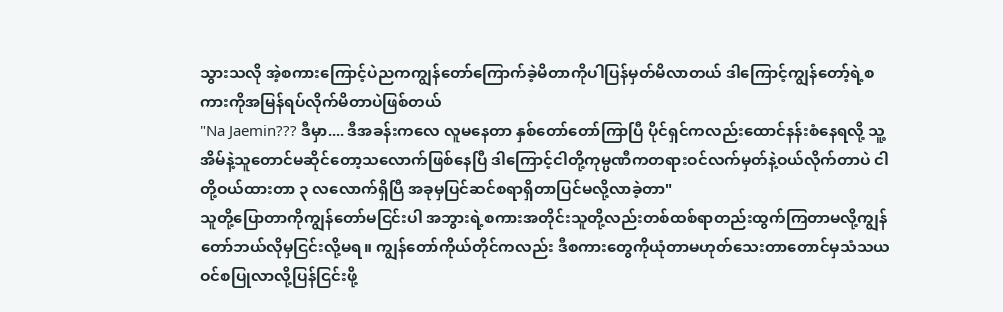သွားသလို အဲ့စကားကြောင့်ပဲညကကျွန်တော်ကြောက်ခဲ့မိတာကိုပါပြန်မှတ်မိလာတယ် ဒါကြောင့်ကျွန်တော့်ရဲ့စကားကိုအမြန်ရပ်လိုက်မိတာပဲဖြစ်တယ်
"Na Jaemin??? ဒီမှာ.... ဒီအခန်းကလေ လူမနေတာ နှစ်တော်တော်ကြာပြီ ပိုင်ရှင်ကလည်းထောင်နန်းစံနေရလို့ သူ့အိမ်နဲ့သူတောင်မဆိုင်တော့သလောက်ဖြစ်နေပြီ ဒါကြောင့်ငါတို့ကုမ္ပဏီကတရားဝင်လက်မှတ်နဲ့ဝယ်လိုက်တာပဲ ငါတို့ဝယ်ထားတာ ၃ လလောက်ရှိပြီ အခုမှပြင်ဆင်စရာရှိတာပြင်မလို့လာခဲ့တာ"
သူတို့ပြောတာကိုကျွန်တော်မငြင်းပါ အဘွားရဲ့စကားအတိုင်းသူတို့လည်းတစ်ထစ်ရာတည်းထွက်ကြတာမလို့ကျွန်တော်ဘယ်လိုမှငြင်းလို့မရ။ ကျွန်တော်ကိုယ်တိုင်ကလည်း ဒီစကားတွေကိုယုံတာမဟုတ်သေးတာတောင်မှသံသယဝင်စပြုလာလို့ပြန်ငြင်းဖို့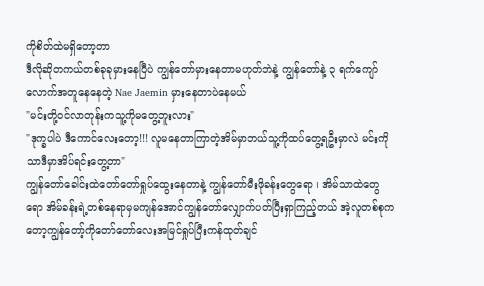ကိုစိတ်ထဲမရှိတော့တာ
ဒီလိုဆိုတကယ်တစ်ခုခုမှားနေပြီပဲ ကျွန်တော်မှားနေတာမဟုတ်ဘဲနဲ့ ကျွန်တော်နဲ့ ၃ ရက်ကျော်လောက်အတူနေနေတဲ့ Nae Jaemin မှားနေတာပဲနေမယ်
"မင်းတို့ဝင်လာတုန်းကသူ့ကိုမတွေ့ဘူးလား"
"ဒုက္ခပါပဲ ဒီကောင်လေးတော့!!! လူမနေတာကြာတဲ့အိမ်မှာဘယ်သူ့ကိုထပ်တွေ့ရဦးမှာလဲ မင်းကိုသာဒီမှာအိပ်ရင်းတွေ့တာ"
ကျွန်တော်ခေါင်းထဲတော်တော်ရှုပ်ထွေးနေတာနဲ့ ကျွန်တော်မီးဖိုခန်းတွေရော ၊ အိမ်သာထဲတွေရော အိမ်ခန်းရဲ့တစ်နေရာမှမကျန်အောင်ကျွန်တော်လျှောက်ပတ်ပြီးရှာကြည့်တယ် အဲ့လူတစ်စုကတော့ကျွန်တော့်ကိုတော်တော်လေးအမြင်ရှုပ်ပြီးကန်ထုတ်ချင်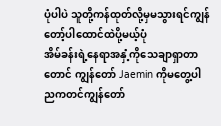ပုံပါပဲ သူတို့ကန်ထုတ်လို့မှမသွားရင်ကျွန်တော့်ပါထောင်ထဲပို့မယ့်ပုံ
အိမ်ခန်းရဲ့နေရာအနှံ့ကိုသေချာရှာတာတောင် ကျွန်တော် Jaemin ကိုမတွေ့ပါ ညကတင်ကျွန်တော်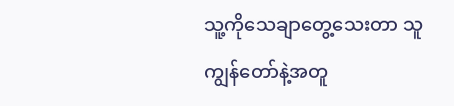သူ့ကိုသေချာတွေ့သေးတာ သူကျွန်တော်နဲ့အတူ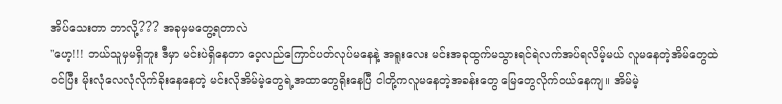အိပ်သေးတာ ဘာလို့??? အခုမှမတွေ့ရတာလဲ
"ဟေ့!!! ဘယ်သူမှမရှိဘူး ဒီမှာ မင်းပဲရှိနေတာ ဝေ့လည်ကြောင်ပတ်လုပ်မနေနဲ့ အရူးလေး မင်းအခုထွက်မသွားရင်ရဲလက်အပ်ရလိမ့်မယ် လူမနေတဲ့အိမ်တွေထဲဝင်ပြီး မိုးလုံလေလုံလိုက်ခိုးနေနေတဲ့ မင်းလိုအိမ်မဲ့တွေရဲ့အထာတွေရိုးနေပြီ ငါတို့ကလူမနေတဲ့အခန်းတွေ မြေတွေလိုက်ဝယ်နေကျ။ အိမ်မဲ့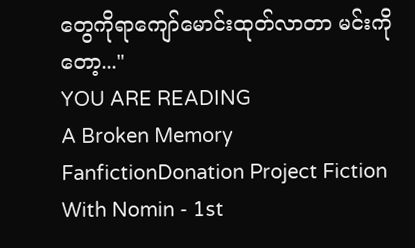တွေကိုရာကျော်မောင်းထုတ်လာတာ မင်းကိုတော့..."
YOU ARE READING
A Broken Memory
FanfictionDonation Project Fiction With Nomin - 1st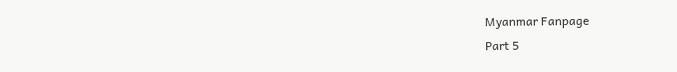Myanmar Fanpage
Part 5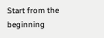Start from the beginning